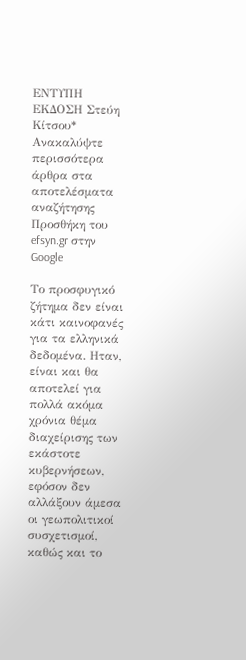ΕΝΤΥΠΗ ΕΚΔΟΣΗ Στεύη Κίτσου*
Ανακαλύψτε περισσότερα άρθρα στα αποτελέσματα αναζήτησης
Προσθήκη του efsyn.gr στην Google

Το προσφυγικό ζήτημα δεν είναι κάτι καινοφανές για τα ελληνικά δεδομένα. Ηταν, είναι και θα αποτελεί για πολλά ακόμα χρόνια θέμα διαχείρισης των εκάστοτε κυβερνήσεων, εφόσον δεν αλλάξουν άμεσα οι γεωπολιτικοί συσχετισμοί, καθώς και το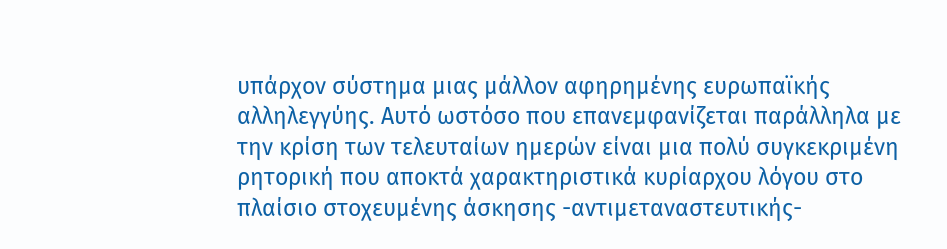υπάρχον σύστημα μιας μάλλον αφηρημένης ευρωπαϊκής αλληλεγγύης. Αυτό ωστόσο που επανεμφανίζεται παράλληλα με την κρίση των τελευταίων ημερών είναι μια πολύ συγκεκριμένη ρητορική που αποκτά χαρακτηριστικά κυρίαρχου λόγου στο πλαίσιο στοχευμένης άσκησης -αντιμεταναστευτικής-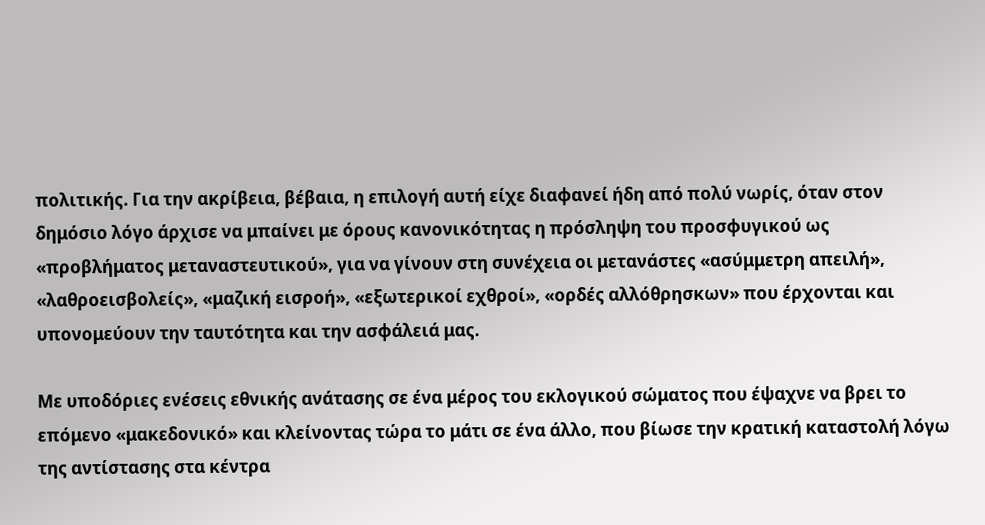πολιτικής. Για την ακρίβεια, βέβαια, η επιλογή αυτή είχε διαφανεί ήδη από πολύ νωρίς, όταν στον δημόσιο λόγο άρχισε να μπαίνει με όρους κανονικότητας η πρόσληψη του προσφυγικού ως «προβλήματος μεταναστευτικού», για να γίνουν στη συνέχεια οι μετανάστες «ασύμμετρη απειλή», «λαθροεισβολείς», «μαζική εισροή», «εξωτερικοί εχθροί», «ορδές αλλόθρησκων» που έρχονται και υπονομεύουν την ταυτότητα και την ασφάλειά μας.

Με υποδόριες ενέσεις εθνικής ανάτασης σε ένα μέρος του εκλογικού σώματος που έψαχνε να βρει το επόμενο «μακεδονικό» και κλείνοντας τώρα το μάτι σε ένα άλλο, που βίωσε την κρατική καταστολή λόγω της αντίστασης στα κέντρα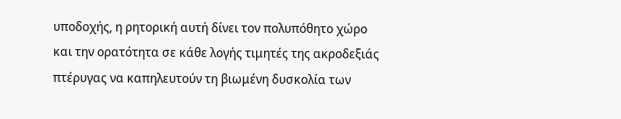υποδοχής, η ρητορική αυτή δίνει τον πολυπόθητο χώρο και την ορατότητα σε κάθε λογής τιμητές της ακροδεξιάς πτέρυγας να καπηλευτούν τη βιωμένη δυσκολία των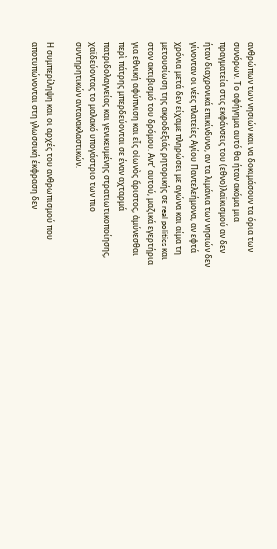ανθρώπων των νησιών και να δοκιμάσουν τα όρια των συνόρων. Το αφήγημα αυτό θα ήταν ακόμα μια πραγματεία στις εκφάνσεις του (εθνο)λαϊκισμού αν δεν ήταν διαχρονικά επικίνδυνο, αν τα λιμάνια των νησιών δεν γίνονταν οι νέες πλατείες Αγίου Παντελεήμονα, αν εφτά χρόνια μετά δεν είχαμε πληρώσει με αγώνα και αίμα τη μετουσίωση της ακροδεξιάς ρητορικής σε real politics και στον ακτιβισμό του δρόμου. Αντ’ αυτού, μαζικά εγερτήρια για εθνική αφύπνιση και εἷς οἰωνὸς ἄριστος, ἀμύνεσθαι περὶ πάτρης μπερδεύονται σε έναν αχταρμά πατριδολαγνείας και γενικευμένης στρατιωτικοποίησης, χαϊδεύοντας το μαλακό υπογάστριο των πιο συντηρητικών αντανακλαστικών.

Η συμπερίληψη και οι αρχές του ανθρωπισμού που αποτυπώνονται στη γλωσσική έκφραση δεν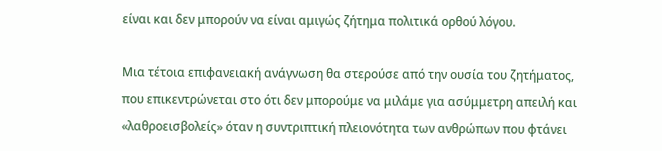είναι και δεν μπορούν να είναι αμιγώς ζήτημα πολιτικά ορθού λόγου.

Μια τέτοια επιφανειακή ανάγνωση θα στερούσε από την ουσία του ζητήματος, που επικεντρώνεται στο ότι δεν μπορούμε να μιλάμε για ασύμμετρη απειλή και «λαθροεισβολείς» όταν η συντριπτική πλειονότητα των ανθρώπων που φτάνει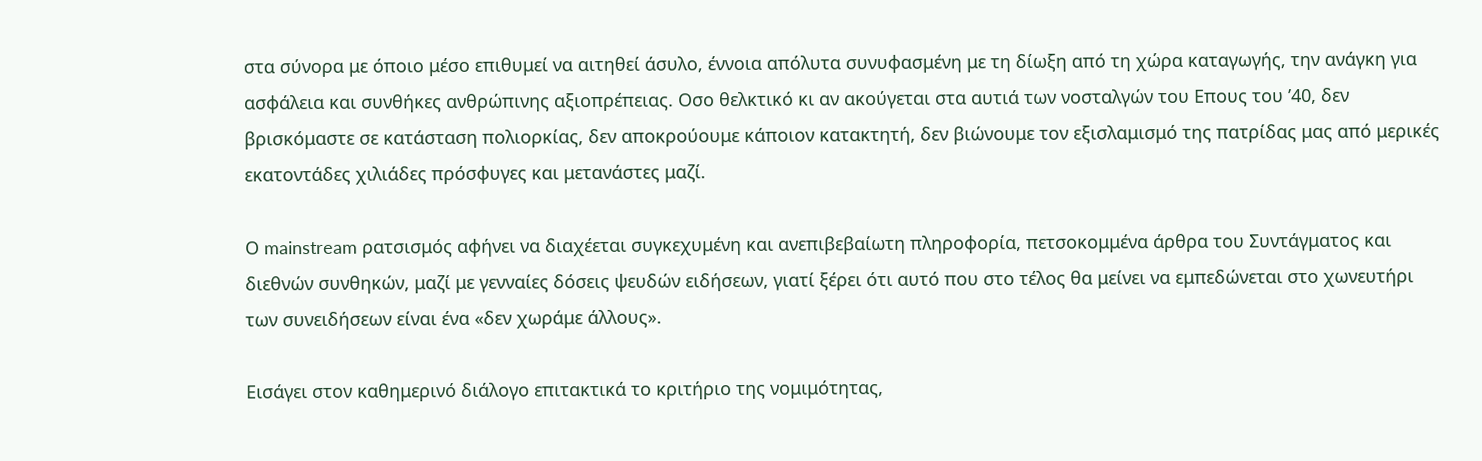στα σύνορα με όποιο μέσο επιθυμεί να αιτηθεί άσυλο, έννοια απόλυτα συνυφασμένη με τη δίωξη από τη χώρα καταγωγής, την ανάγκη για ασφάλεια και συνθήκες ανθρώπινης αξιοπρέπειας. Οσο θελκτικό κι αν ακούγεται στα αυτιά των νοσταλγών του Επους του ’40, δεν βρισκόμαστε σε κατάσταση πολιορκίας, δεν αποκρούουμε κάποιον κατακτητή, δεν βιώνουμε τον εξισλαμισμό της πατρίδας μας από μερικές εκατοντάδες χιλιάδες πρόσφυγες και μετανάστες μαζί.

Ο mainstream ρατσισμός αφήνει να διαχέεται συγκεχυμένη και ανεπιβεβαίωτη πληροφορία, πετσοκομμένα άρθρα του Συντάγματος και διεθνών συνθηκών, μαζί με γενναίες δόσεις ψευδών ειδήσεων, γιατί ξέρει ότι αυτό που στο τέλος θα μείνει να εμπεδώνεται στο χωνευτήρι των συνειδήσεων είναι ένα «δεν χωράμε άλλους».

Εισάγει στον καθημερινό διάλογο επιτακτικά το κριτήριο της νομιμότητας,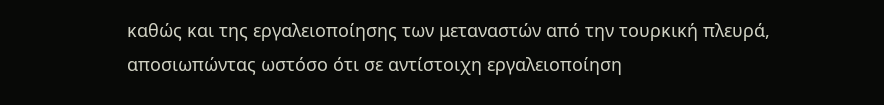καθώς και της εργαλειοποίησης των μεταναστών από την τουρκική πλευρά, αποσιωπώντας ωστόσο ότι σε αντίστοιχη εργαλειοποίηση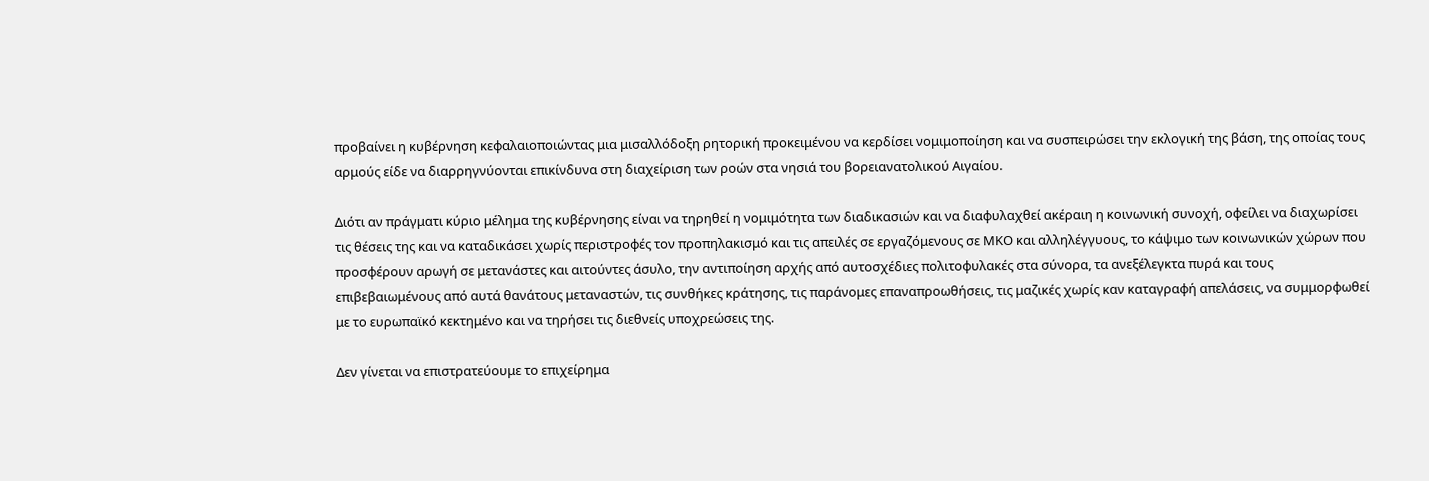προβαίνει η κυβέρνηση κεφαλαιοποιώντας μια μισαλλόδοξη ρητορική προκειμένου να κερδίσει νομιμοποίηση και να συσπειρώσει την εκλογική της βάση, της οποίας τους αρμούς είδε να διαρρηγνύονται επικίνδυνα στη διαχείριση των ροών στα νησιά του βορειανατολικού Αιγαίου.

Διότι αν πράγματι κύριο μέλημα της κυβέρνησης είναι να τηρηθεί η νομιμότητα των διαδικασιών και να διαφυλαχθεί ακέραιη η κοινωνική συνοχή, οφείλει να διαχωρίσει τις θέσεις της και να καταδικάσει χωρίς περιστροφές τον προπηλακισμό και τις απειλές σε εργαζόμενους σε ΜΚΟ και αλληλέγγυους, το κάψιμο των κοινωνικών χώρων που προσφέρουν αρωγή σε μετανάστες και αιτούντες άσυλο, την αντιποίηση αρχής από αυτοσχέδιες πολιτοφυλακές στα σύνορα, τα ανεξέλεγκτα πυρά και τους επιβεβαιωμένους από αυτά θανάτους μεταναστών, τις συνθήκες κράτησης, τις παράνομες επαναπροωθήσεις, τις μαζικές χωρίς καν καταγραφή απελάσεις, να συμμορφωθεί με το ευρωπαϊκό κεκτημένο και να τηρήσει τις διεθνείς υποχρεώσεις της.

Δεν γίνεται να επιστρατεύουμε το επιχείρημα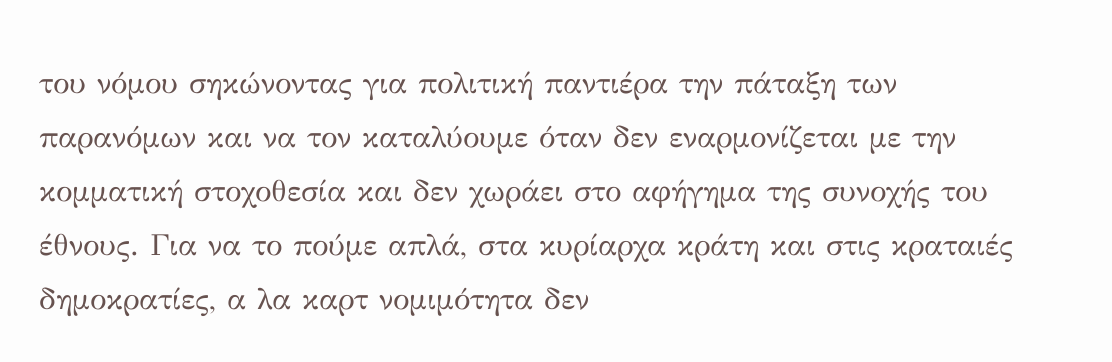του νόμου σηκώνοντας για πολιτική παντιέρα την πάταξη των παρανόμων και να τον καταλύουμε όταν δεν εναρμονίζεται με την κομματική στοχοθεσία και δεν χωράει στο αφήγημα της συνοχής του έθνους. Για να το πούμε απλά, στα κυρίαρχα κράτη και στις κραταιές δημοκρατίες, α λα καρτ νομιμότητα δεν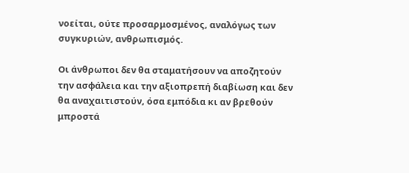νοείται, ούτε προσαρμοσμένος, αναλόγως των συγκυριών, ανθρωπισμός.

Οι άνθρωποι δεν θα σταματήσουν να αποζητούν την ασφάλεια και την αξιοπρεπή διαβίωση και δεν θα αναχαιτιστούν, όσα εμπόδια κι αν βρεθούν μπροστά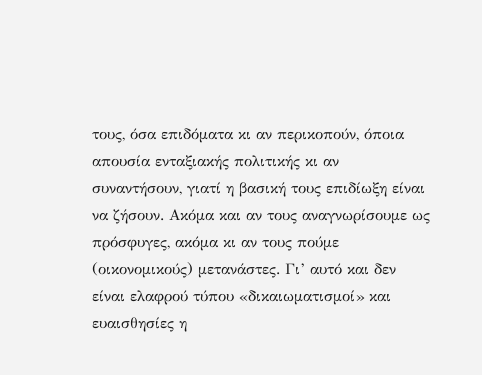τους, όσα επιδόματα κι αν περικοπούν, όποια απουσία ενταξιακής πολιτικής κι αν συναντήσουν, γιατί η βασική τους επιδίωξη είναι να ζήσουν. Ακόμα και αν τους αναγνωρίσουμε ως πρόσφυγες, ακόμα κι αν τους πούμε (οικονομικούς) μετανάστες. Γι’ αυτό και δεν είναι ελαφρού τύπου «δικαιωματισμοί» και ευαισθησίες η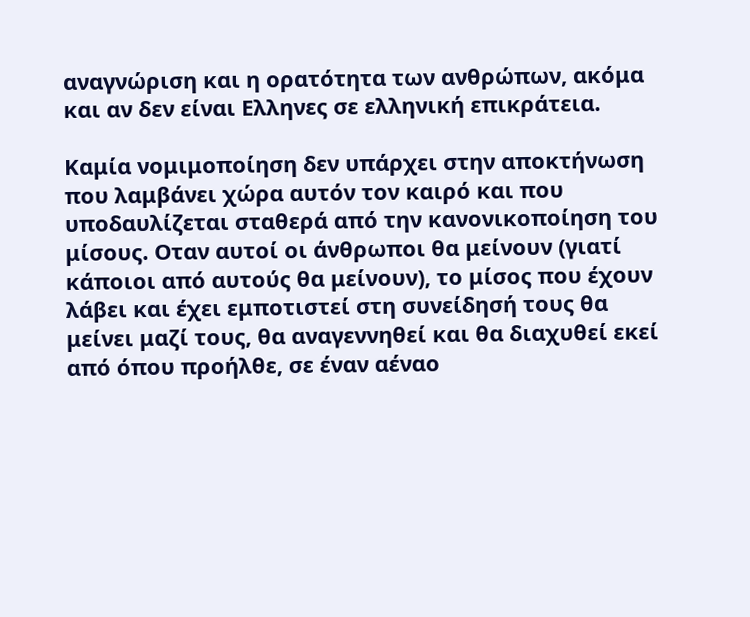αναγνώριση και η ορατότητα των ανθρώπων, ακόμα και αν δεν είναι Ελληνες σε ελληνική επικράτεια.

Καμία νομιμοποίηση δεν υπάρχει στην αποκτήνωση που λαμβάνει χώρα αυτόν τον καιρό και που υποδαυλίζεται σταθερά από την κανονικοποίηση του μίσους. Οταν αυτοί οι άνθρωποι θα μείνουν (γιατί κάποιοι από αυτούς θα μείνουν), το μίσος που έχουν λάβει και έχει εμποτιστεί στη συνείδησή τους θα μείνει μαζί τους, θα αναγεννηθεί και θα διαχυθεί εκεί από όπου προήλθε, σε έναν αέναο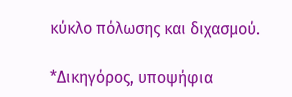κύκλο πόλωσης και διχασμού.

*Δικηγόρος, υποψήφια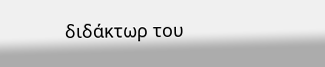διδάκτωρ του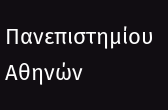Πανεπιστημίου Αθηνών